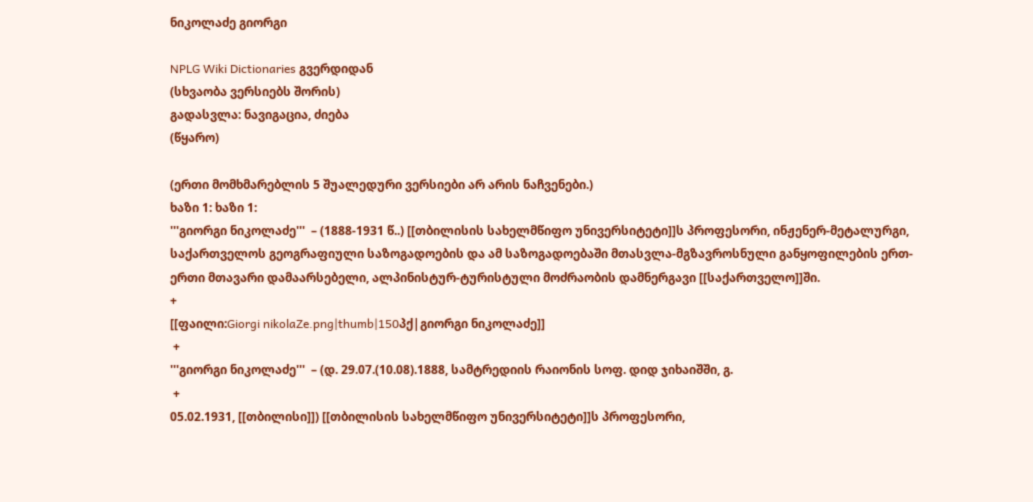ნიკოლაძე გიორგი

NPLG Wiki Dictionaries გვერდიდან
(სხვაობა ვერსიებს შორის)
გადასვლა: ნავიგაცია, ძიება
(წყარო)

(ერთი მომხმარებლის 5 შუალედური ვერსიები არ არის ნაჩვენები.)
ხაზი 1: ხაზი 1:
'''გიორგი ნიკოლაძე'''  – (1888-1931 წ..) [[თბილისის სახელმწიფო უნივერსიტეტი]]ს პროფესორი, ინჟენერ-მეტალურგი, საქართველოს გეოგრაფიული საზოგადოების და ამ საზოგადოებაში მთასვლა-მგზავროსნული განყოფილების ერთ-ერთი მთავარი დამაარსებელი, ალპინისტურ-ტურისტული მოძრაობის დამნერგავი [[საქართველო]]ში.
+
[[ფაილი:Giorgi nikolaZe.png|thumb|150პქ|გიორგი ნიკოლაძე]]
 +
'''გიორგი ნიკოლაძე'''  – (დ. 29.07.(10.08).1888, სამტრედიის რაიონის სოფ. დიდ ჯიხაიშში, გ.
 +
05.02.1931, [[თბილისი]]) [[თბილისის სახელმწიფო უნივერსიტეტი]]ს პროფესორი,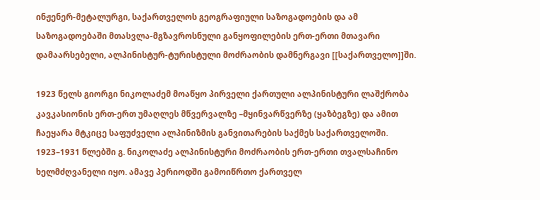ინჟენერ-მეტალურგი, საქართველოს გეოგრაფიული საზოგადოების და ამ საზოგადოებაში მთასვლა-მგზავროსნული განყოფილების ერთ-ერთი მთავარი დამაარსებელი, ალპინისტურ-ტურისტული მოძრაობის დამნერგავი [[საქართველო]]ში.

1923 წელს გიორგი ნიკოლაძემ მოაწყო პირველი ქართული ალპინისტური ლაშქრობა კავკასიონის ერთ-ერთ უმაღლეს მწვერვალზე –მყინვარწვერზე (ყაზბეგზე) და ამით ჩაეყარა მტკიცე საფუძველი ალპინიზმის განვითარების საქმეს საქართველოში. 1923–1931 წლებში გ. ნიკოლაძე ალპინისტური მოძრაობის ერთ-ერთი თვალსაჩინო ხელმძღვანელი იყო. ამავე პერიოდში გამოიწრთო ქართველ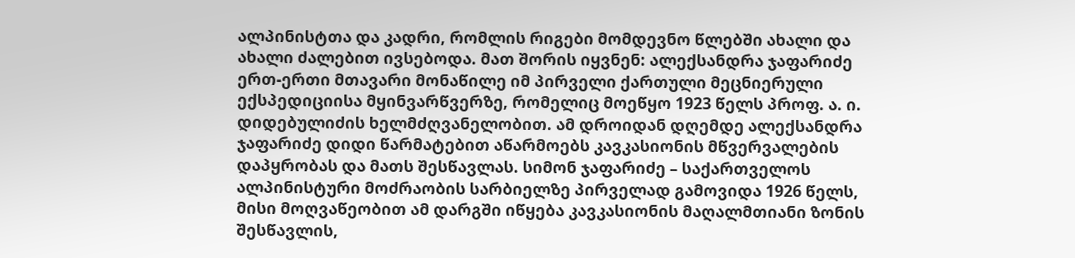ალპინისტთა და კადრი, რომლის რიგები მომდევნო წლებში ახალი და ახალი ძალებით ივსებოდა. მათ შორის იყვნენ: ალექსანდრა ჯაფარიძე ერთ-ერთი მთავარი მონაწილე იმ პირველი ქართული მეცნიერული ექსპედიციისა მყინვარწვერზე, რომელიც მოეწყო 1923 წელს პროფ. ა. ი. დიდებულიძის ხელმძღვანელობით. ამ დროიდან დღემდე ალექსანდრა ჯაფარიძე დიდი წარმატებით აწარმოებს კავკასიონის მწვერვალების დაპყრობას და მათს შესწავლას. სიმონ ჯაფარიძე – საქართველოს ალპინისტური მოძრაობის სარბიელზე პირველად გამოვიდა 1926 წელს, მისი მოღვაწეობით ამ დარგში იწყება კავკასიონის მაღალმთიანი ზონის შესწავლის,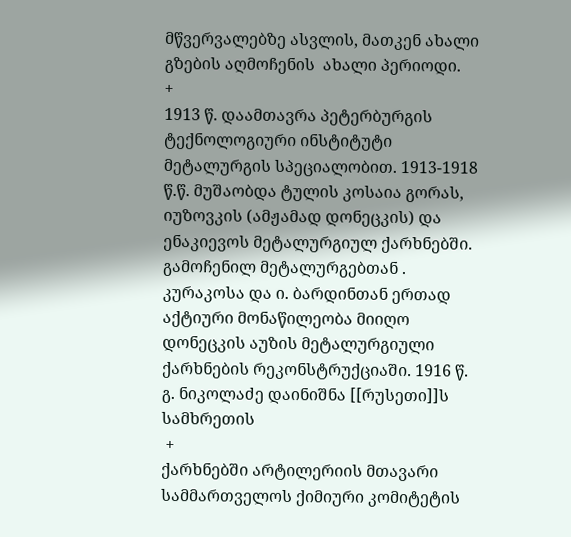მწვერვალებზე ასვლის, მათკენ ახალი გზების აღმოჩენის  ახალი პერიოდი.
+
1913 წ. დაამთავრა პეტერბურგის ტექნოლოგიური ინსტიტუტი მეტალურგის სპეციალობით. 1913-1918 წ.წ. მუშაობდა ტულის კოსაია გორას, იუზოვკის (ამჟამად დონეცკის) და ენაკიევოს მეტალურგიულ ქარხნებში. გამოჩენილ მეტალურგებთან . კურაკოსა და ი. ბარდინთან ერთად აქტიური მონაწილეობა მიიღო დონეცკის აუზის მეტალურგიული ქარხნების რეკონსტრუქციაში. 1916 წ. გ. ნიკოლაძე დაინიშნა [[რუსეთი]]ს სამხრეთის
 +
ქარხნებში არტილერიის მთავარი სამმართველოს ქიმიური კომიტეტის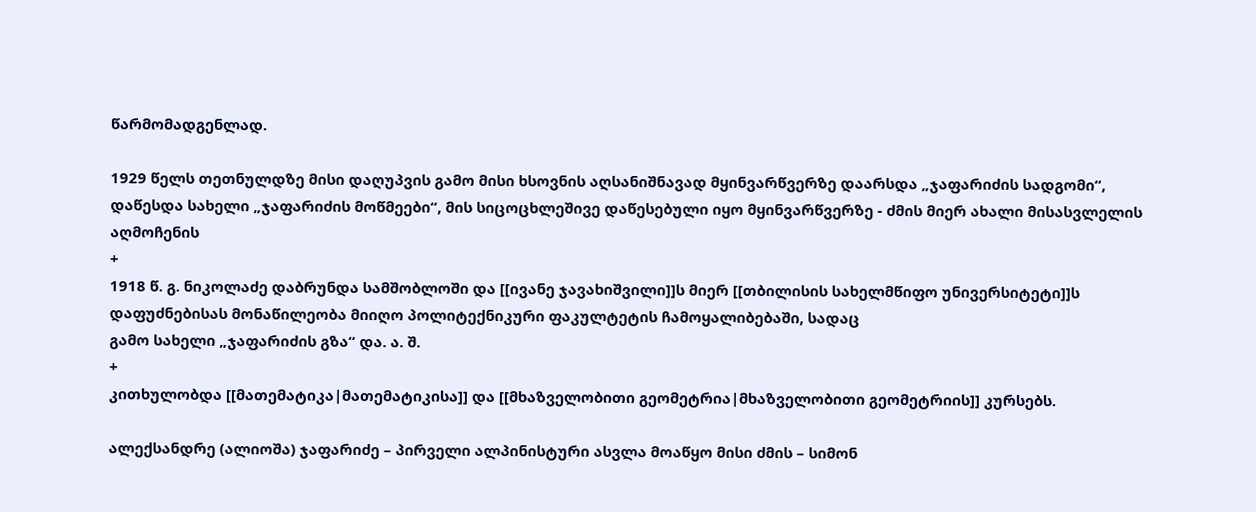წარმომადგენლად.

1929 წელს თეთნულდზე მისი დაღუპვის გამო მისი ხსოვნის აღსანიშნავად მყინვარწვერზე დაარსდა „ჯაფარიძის სადგომი“, დაწესდა სახელი „ჯაფარიძის მოწმეები“, მის სიცოცხლეშივე დაწესებული იყო მყინვარწვერზე - ძმის მიერ ახალი მისასვლელის აღმოჩენის
+
1918 წ. გ. ნიკოლაძე დაბრუნდა სამშობლოში და [[ივანე ჯავახიშვილი]]ს მიერ [[თბილისის სახელმწიფო უნივერსიტეტი]]ს დაფუძნებისას მონაწილეობა მიიღო პოლიტექნიკური ფაკულტეტის ჩამოყალიბებაში, სადაც
გამო სახელი „ჯაფარიძის გზა“ და. ა. შ.
+
კითხულობდა [[მათემატიკა|მათემატიკისა]] და [[მხაზველობითი გეომეტრია|მხაზველობითი გეომეტრიის]] კურსებს.

ალექსანდრე (ალიოშა) ჯაფარიძე – პირველი ალპინისტური ასვლა მოაწყო მისი ძმის – სიმონ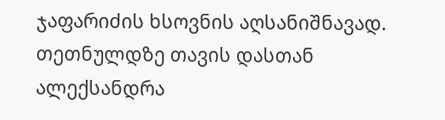ჯაფარიძის ხსოვნის აღსანიშნავად. თეთნულდზე თავის დასთან ალექსანდრა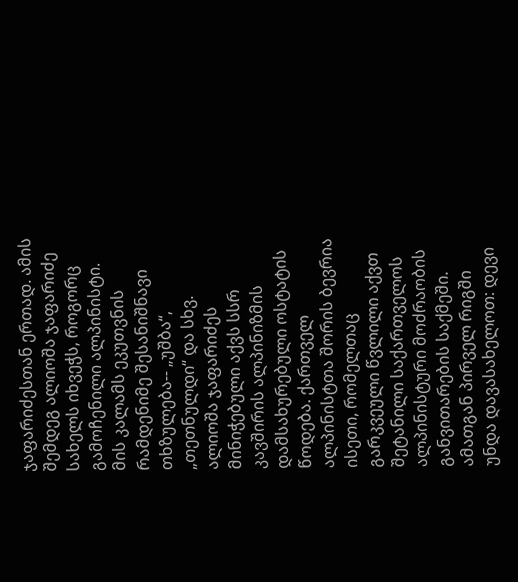ჯაფარიძესთან ერთად. ამის შემდეგ ალიოშა ჯაფარიძე სახელს იხვეჭს, როგორც გამოჩენილი ალპინისტი. მის კალამს ეკუთვნის რამდენიმე შესანიშნავი თხზულება-- „უშბა“, „თეთნულდი“ და სხვ. ალიოშა ჯაფარიძეს მინიჭებული აქვს სსრ კავშირის ალპინიზმის დამსახურებული ოსტატის წოდება. ქართველ ალპინისტთა შორის ბევრია ისეთი, რომელთაც გარკვეული წვლილი აქვთ შეტანილი საქართველოს ალპინისტური მოძრაობის განვითარების საქმეში. ამათგან პირველ რიგში უნდა დავასახელოთ: დევი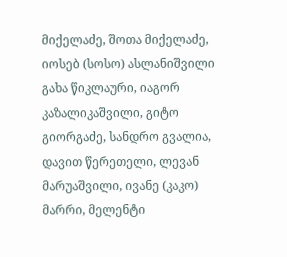მიქელაძე, შოთა მიქელაძე, იოსებ (სოსო) ასლანიშვილი გახა წიკლაური, იაგორ კაზალიკაშვილი, გიტო გიორგაძე, სანდრო გვალია, დავით წერეთელი, ლევან მარუაშვილი, ივანე (კაკო) მარრი, მელენტი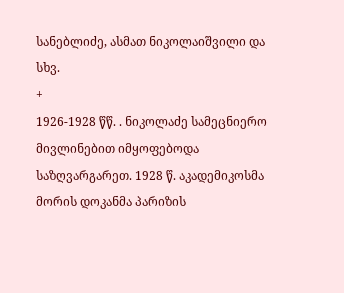სანებლიძე, ასმათ ნიკოლაიშვილი და სხვ.
+
1926-1928 წწ. . ნიკოლაძე სამეცნიერო მივლინებით იმყოფებოდა საზღვარგარეთ. 1928 წ. აკადემიკოსმა მორის დოკანმა პარიზის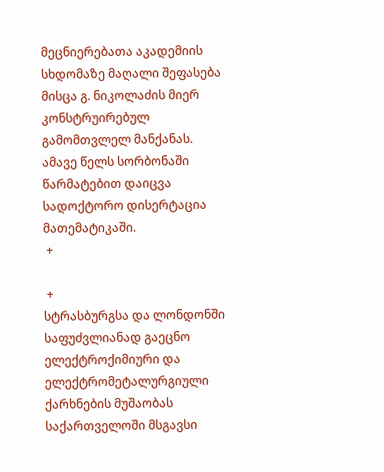მეცნიერებათა აკადემიის სხდომაზე მაღალი შეფასება მისცა გ. ნიკოლაძის მიერ კონსტრუირებულ გამომთვლელ მანქანას. ამავე წელს სორბონაში წარმატებით დაიცვა სადოქტორო დისერტაცია მათემატიკაში.
 +

 +
სტრასბურგსა და ლონდონში საფუძვლიანად გაეცნო ელექტროქიმიური და ელექტრომეტალურგიული ქარხნების მუშაობას საქართველოში მსგავსი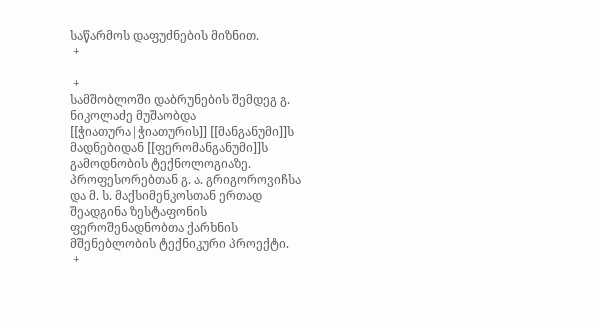საწარმოს დაფუძნების მიზნით.
 +

 +
სამშობლოში დაბრუნების შემდეგ გ. ნიკოლაძე მუშაობდა [[ჭიათურა|ჭიათურის]] [[მანგანუმი]]ს მადნებიდან [[ფერომანგანუმი]]ს გამოდნობის ტექნოლოგიაზე. პროფესორებთან გ. ა. გრიგოროვიჩსა და მ. ს. მაქსიმენკოსთან ერთად შეადგინა ზესტაფონის ფეროშენადნობთა ქარხნის მშენებლობის ტექნიკური პროექტი.
 +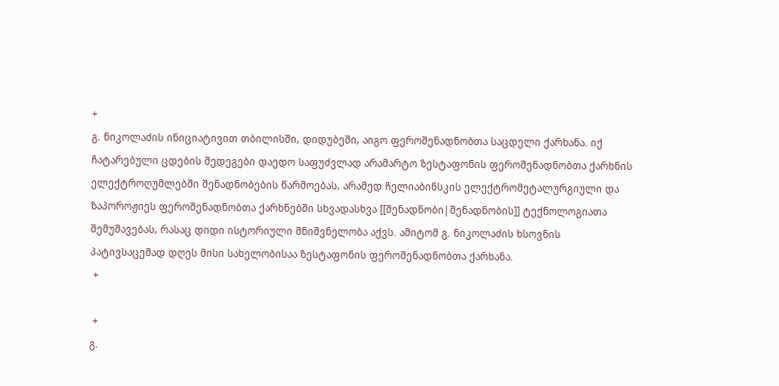+
გ. ნიკოლაძის ინიციატივით თბილისში, დიდუბეში, აიგო ფეროშენადნობთა საცდელი ქარხანა. იქ ჩატარებული ცდების შედეგები დაედო საფუძვლად არამარტო ზესტაფონის ფეროშენადნობთა ქარხნის ელექტროღუმლებში შენადნობების წარმოებას, არამედ ჩელიაბინსკის ელექტრომეტალურგიული და ზაპოროჟიეს ფეროშენადნობთა ქარხნებში სხვადასხვა [[შენადნობი|შენადნობის]] ტექნოლოგიათა შემუშავებას, რასაც დიდი ისტორიული მნიშვნელობა აქვს. ამიტომ გ. ნიკოლაძის ხსოვნის პატივსაცემად დღეს მისი სახელობისაა ზესტაფონის ფეროშენადნობთა ქარხანა.
 +

 +
გ.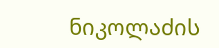ნიკოლაძის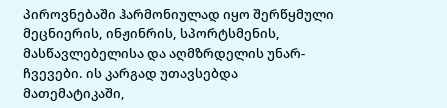პიროვნებაში ჰარმონიულად იყო შერწყმული მეცნიერის, ინჟინრის, სპორტსმენის, მასწავლებელისა და აღმზრდელის უნარ-ჩვევები. ის კარგად უთავსებდა მათემატიკაში,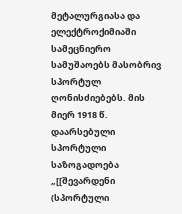მეტალურგიასა და ელექტროქიმიაში სამეცნიერო სამუშაოებს მასობრივ სპორტულ ღონისძიებებს. მის მიერ 1918 წ. დაარსებული სპორტული საზოგადოება „[[შევარდენი (სპორტული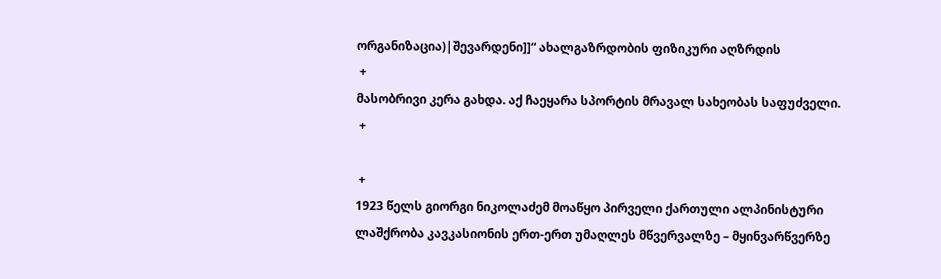ორგანიზაცია)|შევარდენი]]“ ახალგაზრდობის ფიზიკური აღზრდის
 +
მასობრივი კერა გახდა. აქ ჩაეყარა სპორტის მრავალ სახეობას საფუძველი.
 +

 +
1923 წელს გიორგი ნიკოლაძემ მოაწყო პირველი ქართული ალპინისტური ლაშქრობა კავკასიონის ერთ-ერთ უმაღლეს მწვერვალზე – მყინვარწვერზე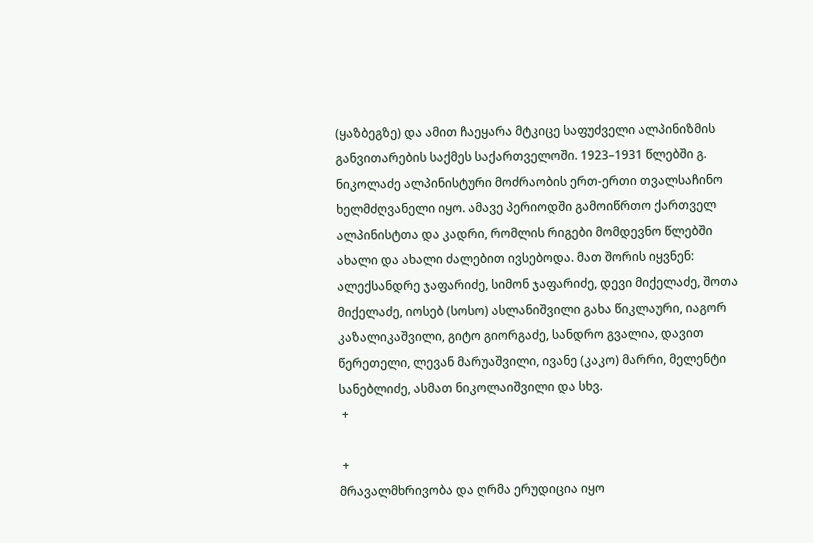(ყაზბეგზე) და ამით ჩაეყარა მტკიცე საფუძველი ალპინიზმის განვითარების საქმეს საქართველოში. 1923–1931 წლებში გ. ნიკოლაძე ალპინისტური მოძრაობის ერთ-ერთი თვალსაჩინო ხელმძღვანელი იყო. ამავე პერიოდში გამოიწრთო ქართველ ალპინისტთა და კადრი, რომლის რიგები მომდევნო წლებში ახალი და ახალი ძალებით ივსებოდა. მათ შორის იყვნენ: ალექსანდრე ჯაფარიძე, სიმონ ჯაფარიძე, დევი მიქელაძე, შოთა მიქელაძე, იოსებ (სოსო) ასლანიშვილი გახა წიკლაური, იაგორ კაზალიკაშვილი, გიტო გიორგაძე, სანდრო გვალია, დავით წერეთელი, ლევან მარუაშვილი, ივანე (კაკო) მარრი, მელენტი სანებლიძე, ასმათ ნიკოლაიშვილი და სხვ.
 +

 +
მრავალმხრივობა და ღრმა ერუდიცია იყო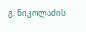გ. ნიკოლაძის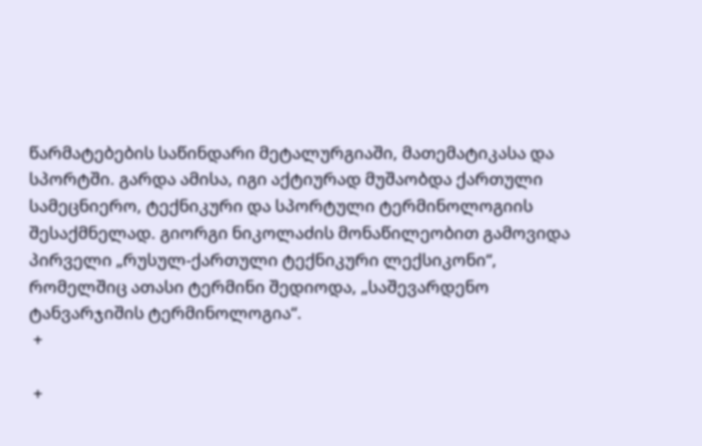წარმატებების საწინდარი მეტალურგიაში, მათემატიკასა და სპორტში. გარდა ამისა, იგი აქტიურად მუშაობდა ქართული სამეცნიერო, ტექნიკური და სპორტული ტერმინოლოგიის შესაქმნელად. გიორგი ნიკოლაძის მონაწილეობით გამოვიდა პირველი „რუსულ-ქართული ტექნიკური ლექსიკონი“, რომელშიც ათასი ტერმინი შედიოდა, „საშევარდენო ტანვარჯიშის ტერმინოლოგია“.
 +

 +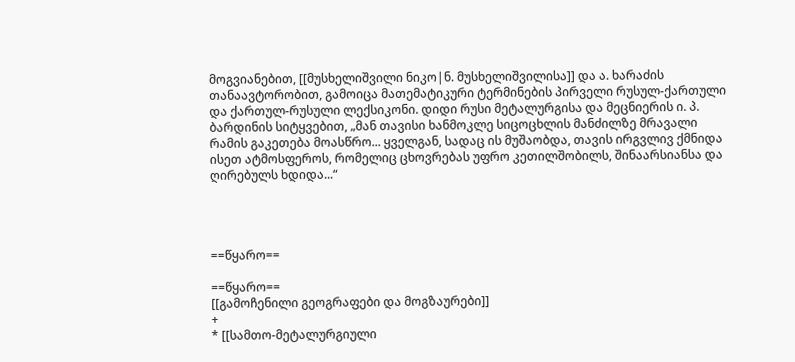მოგვიანებით, [[მუსხელიშვილი ნიკო|ნ. მუსხელიშვილისა]] და ა. ხარაძის თანაავტორობით, გამოიცა მათემატიკური ტერმინების პირველი რუსულ-ქართული და ქართულ-რუსული ლექსიკონი. დიდი რუსი მეტალურგისა და მეცნიერის ი. პ. ბარდინის სიტყვებით, „მან თავისი ხანმოკლე სიცოცხლის მანძილზე მრავალი რამის გაკეთება მოასწრო... ყველგან, სადაც ის მუშაობდა, თავის ირგვლივ ქმნიდა ისეთ ატმოსფეროს, რომელიც ცხოვრებას უფრო კეთილშობილს, შინაარსიანსა და ღირებულს ხდიდა...“




==წყარო==

==წყარო==
[[გამოჩენილი გეოგრაფები და მოგზაურები]]
+
* [[სამთო-მეტალურგიული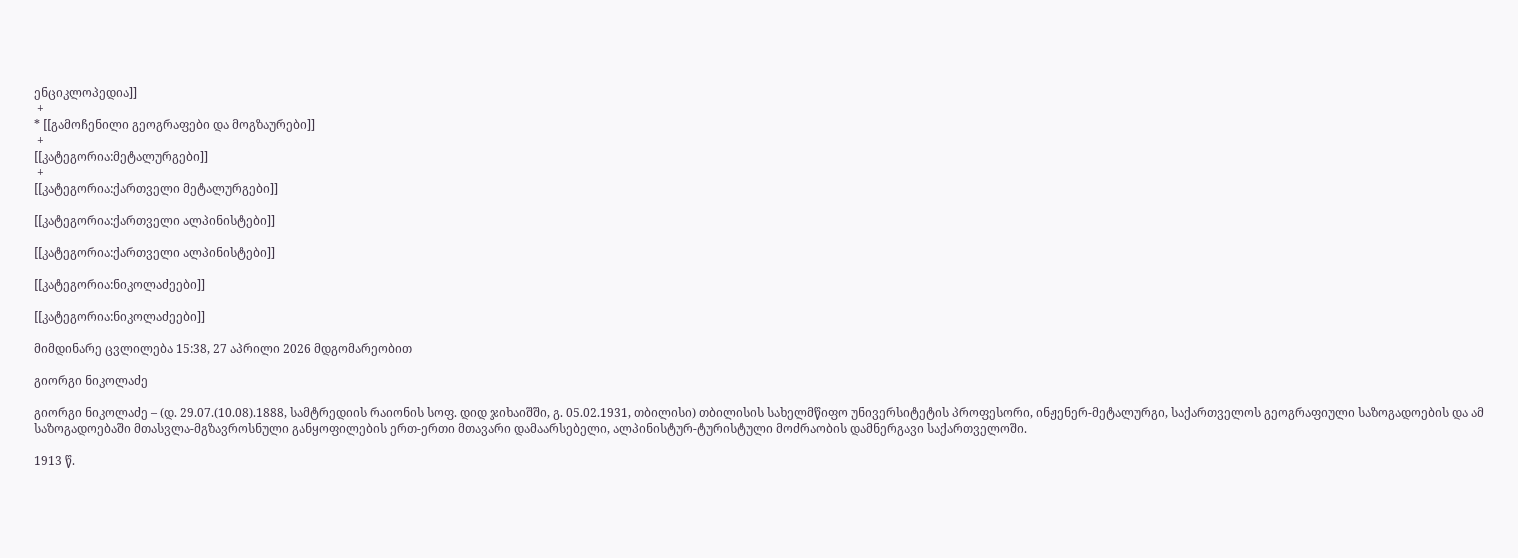ენციკლოპედია]]
 +
* [[გამოჩენილი გეოგრაფები და მოგზაურები]]
 +
[[კატეგორია:მეტალურგები]]
 +
[[კატეგორია:ქართველი მეტალურგები]]

[[კატეგორია:ქართველი ალპინისტები]]

[[კატეგორია:ქართველი ალპინისტები]]

[[კატეგორია:ნიკოლაძეები]]

[[კატეგორია:ნიკოლაძეები]]

მიმდინარე ცვლილება 15:38, 27 აპრილი 2026 მდგომარეობით

გიორგი ნიკოლაძე

გიორგი ნიკოლაძე – (დ. 29.07.(10.08).1888, სამტრედიის რაიონის სოფ. დიდ ჯიხაიშში, გ. 05.02.1931, თბილისი) თბილისის სახელმწიფო უნივერსიტეტის პროფესორი, ინჟენერ-მეტალურგი, საქართველოს გეოგრაფიული საზოგადოების და ამ საზოგადოებაში მთასვლა-მგზავროსნული განყოფილების ერთ-ერთი მთავარი დამაარსებელი, ალპინისტურ-ტურისტული მოძრაობის დამნერგავი საქართველოში.

1913 წ.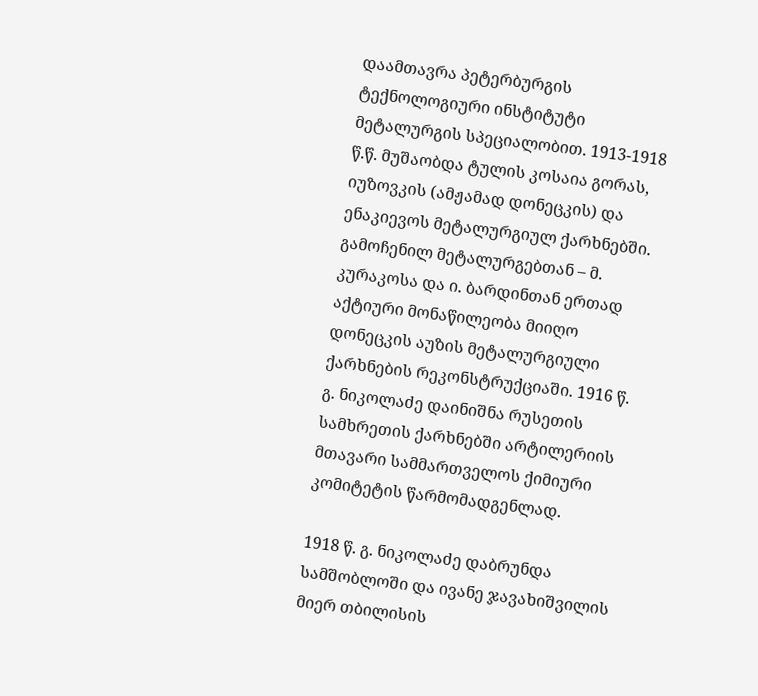დაამთავრა პეტერბურგის ტექნოლოგიური ინსტიტუტი მეტალურგის სპეციალობით. 1913-1918 წ.წ. მუშაობდა ტულის კოსაია გორას, იუზოვკის (ამჟამად დონეცკის) და ენაკიევოს მეტალურგიულ ქარხნებში. გამოჩენილ მეტალურგებთან – მ. კურაკოსა და ი. ბარდინთან ერთად აქტიური მონაწილეობა მიიღო დონეცკის აუზის მეტალურგიული ქარხნების რეკონსტრუქციაში. 1916 წ. გ. ნიკოლაძე დაინიშნა რუსეთის სამხრეთის ქარხნებში არტილერიის მთავარი სამმართველოს ქიმიური კომიტეტის წარმომადგენლად.

1918 წ. გ. ნიკოლაძე დაბრუნდა სამშობლოში და ივანე ჯავახიშვილის მიერ თბილისის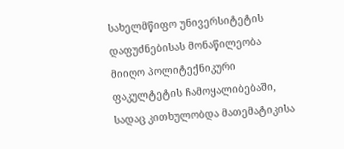სახელმწიფო უნივერსიტეტის დაფუძნებისას მონაწილეობა მიიღო პოლიტექნიკური ფაკულტეტის ჩამოყალიბებაში, სადაც კითხულობდა მათემატიკისა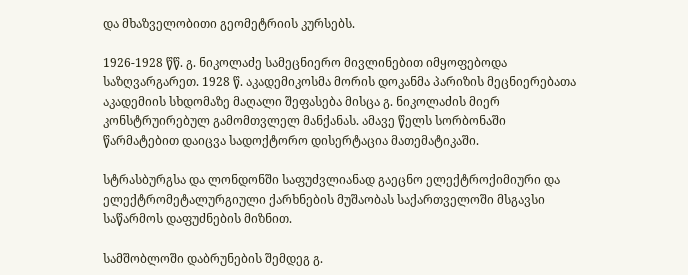და მხაზველობითი გეომეტრიის კურსებს.

1926-1928 წწ. გ. ნიკოლაძე სამეცნიერო მივლინებით იმყოფებოდა საზღვარგარეთ. 1928 წ. აკადემიკოსმა მორის დოკანმა პარიზის მეცნიერებათა აკადემიის სხდომაზე მაღალი შეფასება მისცა გ. ნიკოლაძის მიერ კონსტრუირებულ გამომთვლელ მანქანას. ამავე წელს სორბონაში წარმატებით დაიცვა სადოქტორო დისერტაცია მათემატიკაში.

სტრასბურგსა და ლონდონში საფუძვლიანად გაეცნო ელექტროქიმიური და ელექტრომეტალურგიული ქარხნების მუშაობას საქართველოში მსგავსი საწარმოს დაფუძნების მიზნით.

სამშობლოში დაბრუნების შემდეგ გ.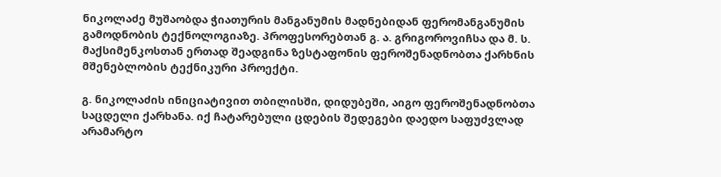ნიკოლაძე მუშაობდა ჭიათურის მანგანუმის მადნებიდან ფერომანგანუმის გამოდნობის ტექნოლოგიაზე. პროფესორებთან გ. ა. გრიგოროვიჩსა და მ. ს. მაქსიმენკოსთან ერთად შეადგინა ზესტაფონის ფეროშენადნობთა ქარხნის მშენებლობის ტექნიკური პროექტი.

გ. ნიკოლაძის ინიციატივით თბილისში, დიდუბეში, აიგო ფეროშენადნობთა საცდელი ქარხანა. იქ ჩატარებული ცდების შედეგები დაედო საფუძვლად არამარტო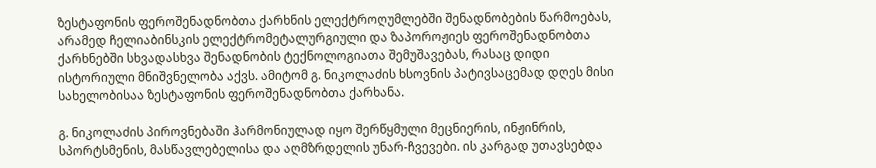ზესტაფონის ფეროშენადნობთა ქარხნის ელექტროღუმლებში შენადნობების წარმოებას, არამედ ჩელიაბინსკის ელექტრომეტალურგიული და ზაპოროჟიეს ფეროშენადნობთა ქარხნებში სხვადასხვა შენადნობის ტექნოლოგიათა შემუშავებას, რასაც დიდი ისტორიული მნიშვნელობა აქვს. ამიტომ გ. ნიკოლაძის ხსოვნის პატივსაცემად დღეს მისი სახელობისაა ზესტაფონის ფეროშენადნობთა ქარხანა.

გ. ნიკოლაძის პიროვნებაში ჰარმონიულად იყო შერწყმული მეცნიერის, ინჟინრის, სპორტსმენის, მასწავლებელისა და აღმზრდელის უნარ-ჩვევები. ის კარგად უთავსებდა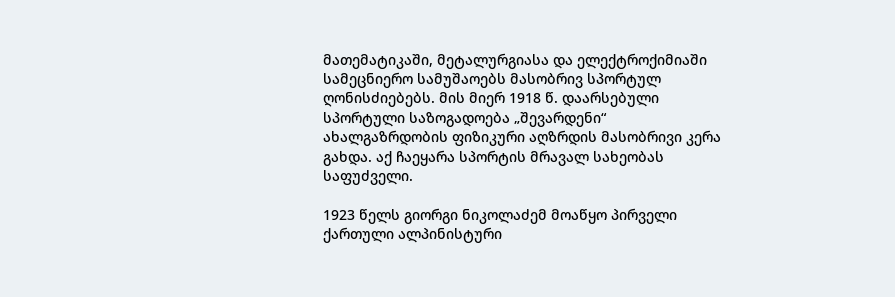მათემატიკაში, მეტალურგიასა და ელექტროქიმიაში სამეცნიერო სამუშაოებს მასობრივ სპორტულ ღონისძიებებს. მის მიერ 1918 წ. დაარსებული სპორტული საზოგადოება „შევარდენი“ ახალგაზრდობის ფიზიკური აღზრდის მასობრივი კერა გახდა. აქ ჩაეყარა სპორტის მრავალ სახეობას საფუძველი.

1923 წელს გიორგი ნიკოლაძემ მოაწყო პირველი ქართული ალპინისტური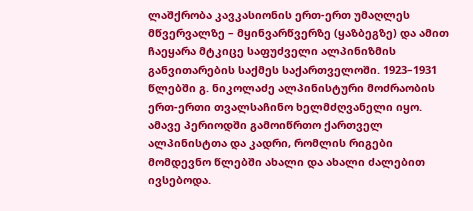ლაშქრობა კავკასიონის ერთ-ერთ უმაღლეს მწვერვალზე – მყინვარწვერზე (ყაზბეგზე) და ამით ჩაეყარა მტკიცე საფუძველი ალპინიზმის განვითარების საქმეს საქართველოში. 1923–1931 წლებში გ. ნიკოლაძე ალპინისტური მოძრაობის ერთ-ერთი თვალსაჩინო ხელმძღვანელი იყო. ამავე პერიოდში გამოიწრთო ქართველ ალპინისტთა და კადრი, რომლის რიგები მომდევნო წლებში ახალი და ახალი ძალებით ივსებოდა.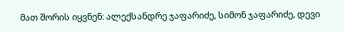მათ შორის იყვნენ: ალექსანდრე ჯაფარიძე, სიმონ ჯაფარიძე, დევი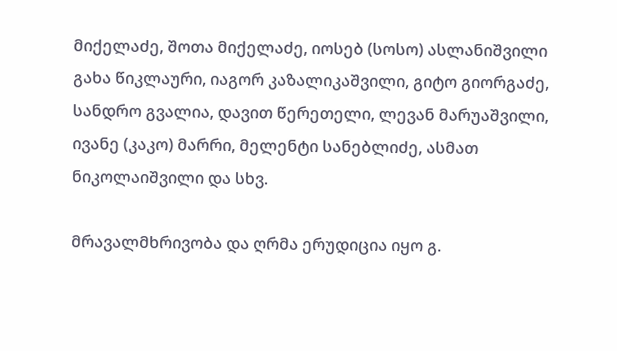მიქელაძე, შოთა მიქელაძე, იოსებ (სოსო) ასლანიშვილი გახა წიკლაური, იაგორ კაზალიკაშვილი, გიტო გიორგაძე, სანდრო გვალია, დავით წერეთელი, ლევან მარუაშვილი, ივანე (კაკო) მარრი, მელენტი სანებლიძე, ასმათ ნიკოლაიშვილი და სხვ.

მრავალმხრივობა და ღრმა ერუდიცია იყო გ.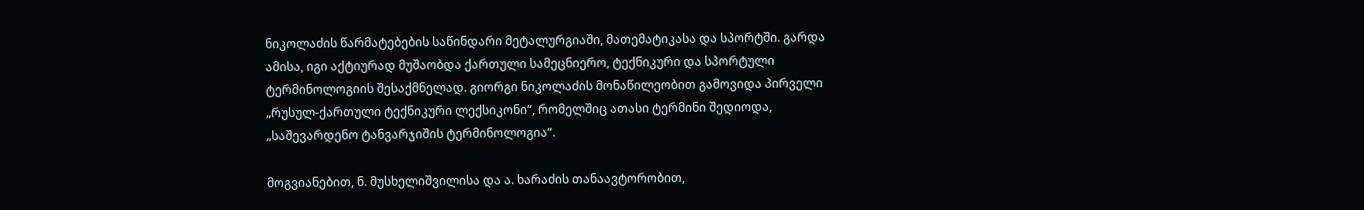ნიკოლაძის წარმატებების საწინდარი მეტალურგიაში, მათემატიკასა და სპორტში. გარდა ამისა, იგი აქტიურად მუშაობდა ქართული სამეცნიერო, ტექნიკური და სპორტული ტერმინოლოგიის შესაქმნელად. გიორგი ნიკოლაძის მონაწილეობით გამოვიდა პირველი „რუსულ-ქართული ტექნიკური ლექსიკონი“, რომელშიც ათასი ტერმინი შედიოდა, „საშევარდენო ტანვარჯიშის ტერმინოლოგია“.

მოგვიანებით, ნ. მუსხელიშვილისა და ა. ხარაძის თანაავტორობით,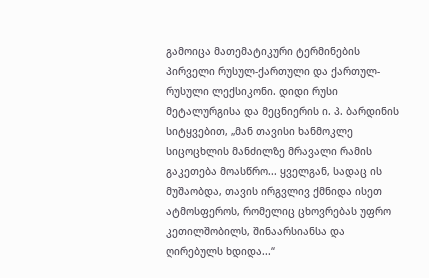გამოიცა მათემატიკური ტერმინების პირველი რუსულ-ქართული და ქართულ-რუსული ლექსიკონი. დიდი რუსი მეტალურგისა და მეცნიერის ი. პ. ბარდინის სიტყვებით, „მან თავისი ხანმოკლე სიცოცხლის მანძილზე მრავალი რამის გაკეთება მოასწრო... ყველგან, სადაც ის მუშაობდა, თავის ირგვლივ ქმნიდა ისეთ ატმოსფეროს, რომელიც ცხოვრებას უფრო კეთილშობილს, შინაარსიანსა და ღირებულს ხდიდა...“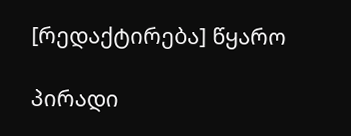[რედაქტირება] წყარო

პირადი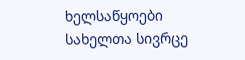ხელსაწყოები
სახელთა სივრცე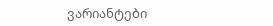ვარიანტები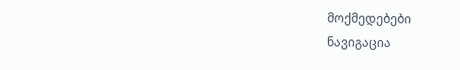მოქმედებები
ნავიგაცია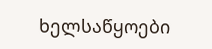ხელსაწყოები